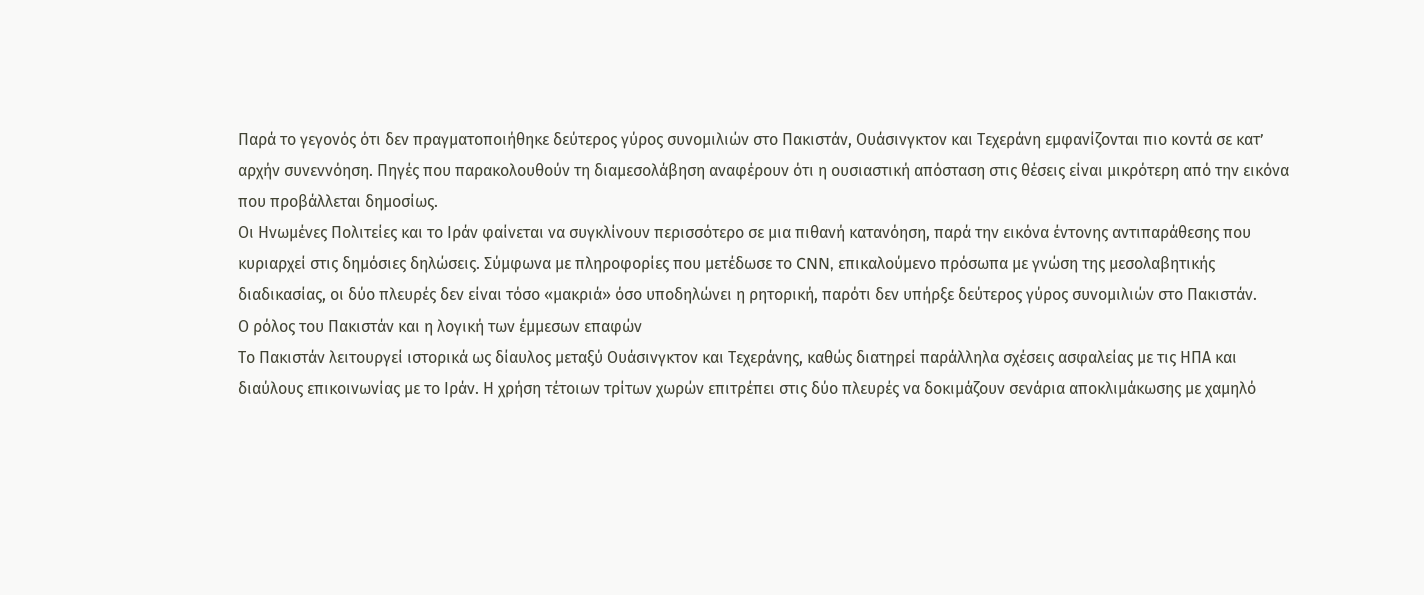Παρά το γεγονός ότι δεν πραγματοποιήθηκε δεύτερος γύρος συνομιλιών στο Πακιστάν, Ουάσινγκτον και Τεχεράνη εμφανίζονται πιο κοντά σε κατ’ αρχήν συνεννόηση. Πηγές που παρακολουθούν τη διαμεσολάβηση αναφέρουν ότι η ουσιαστική απόσταση στις θέσεις είναι μικρότερη από την εικόνα που προβάλλεται δημοσίως.
Οι Ηνωμένες Πολιτείες και το Ιράν φαίνεται να συγκλίνουν περισσότερο σε μια πιθανή κατανόηση, παρά την εικόνα έντονης αντιπαράθεσης που κυριαρχεί στις δημόσιες δηλώσεις. Σύμφωνα με πληροφορίες που μετέδωσε το CNN, επικαλούμενο πρόσωπα με γνώση της μεσολαβητικής διαδικασίας, οι δύο πλευρές δεν είναι τόσο «μακριά» όσο υποδηλώνει η ρητορική, παρότι δεν υπήρξε δεύτερος γύρος συνομιλιών στο Πακιστάν.
Ο ρόλος του Πακιστάν και η λογική των έμμεσων επαφών
Το Πακιστάν λειτουργεί ιστορικά ως δίαυλος μεταξύ Ουάσινγκτον και Τεχεράνης, καθώς διατηρεί παράλληλα σχέσεις ασφαλείας με τις ΗΠΑ και διαύλους επικοινωνίας με το Ιράν. Η χρήση τέτοιων τρίτων χωρών επιτρέπει στις δύο πλευρές να δοκιμάζουν σενάρια αποκλιμάκωσης με χαμηλό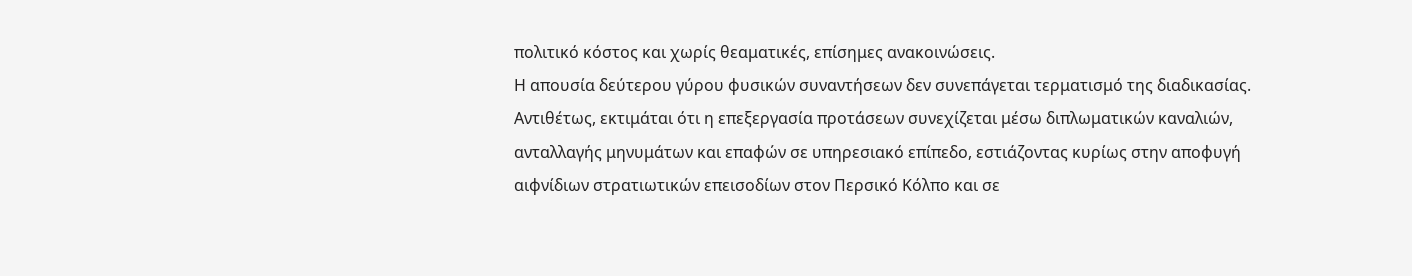πολιτικό κόστος και χωρίς θεαματικές, επίσημες ανακοινώσεις.
Η απουσία δεύτερου γύρου φυσικών συναντήσεων δεν συνεπάγεται τερματισμό της διαδικασίας. Αντιθέτως, εκτιμάται ότι η επεξεργασία προτάσεων συνεχίζεται μέσω διπλωματικών καναλιών, ανταλλαγής μηνυμάτων και επαφών σε υπηρεσιακό επίπεδο, εστιάζοντας κυρίως στην αποφυγή αιφνίδιων στρατιωτικών επεισοδίων στον Περσικό Κόλπο και σε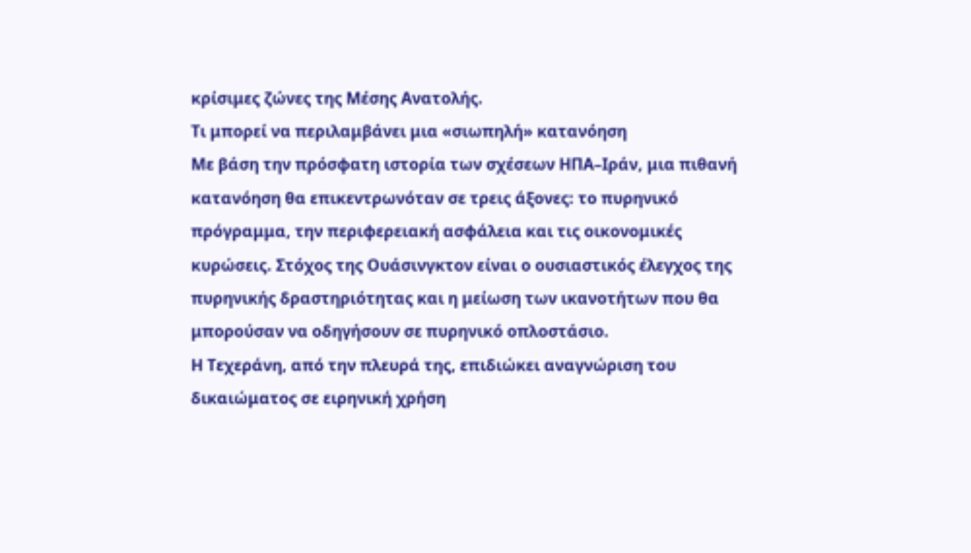κρίσιμες ζώνες της Μέσης Ανατολής.
Τι μπορεί να περιλαμβάνει μια «σιωπηλή» κατανόηση
Με βάση την πρόσφατη ιστορία των σχέσεων ΗΠΑ–Ιράν, μια πιθανή κατανόηση θα επικεντρωνόταν σε τρεις άξονες: το πυρηνικό πρόγραμμα, την περιφερειακή ασφάλεια και τις οικονομικές κυρώσεις. Στόχος της Ουάσινγκτον είναι ο ουσιαστικός έλεγχος της πυρηνικής δραστηριότητας και η μείωση των ικανοτήτων που θα μπορούσαν να οδηγήσουν σε πυρηνικό οπλοστάσιο.
Η Τεχεράνη, από την πλευρά της, επιδιώκει αναγνώριση του δικαιώματος σε ειρηνική χρήση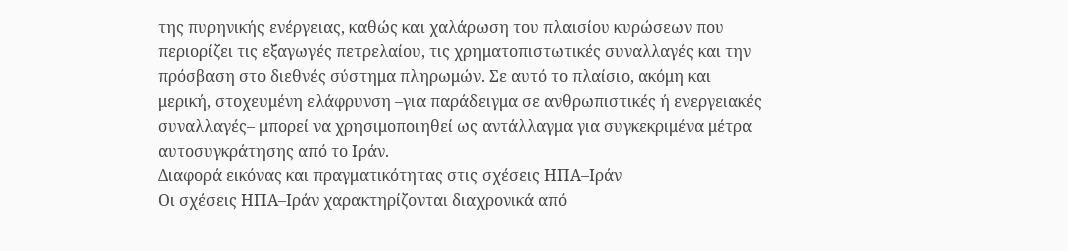της πυρηνικής ενέργειας, καθώς και χαλάρωση του πλαισίου κυρώσεων που περιορίζει τις εξαγωγές πετρελαίου, τις χρηματοπιστωτικές συναλλαγές και την πρόσβαση στο διεθνές σύστημα πληρωμών. Σε αυτό το πλαίσιο, ακόμη και μερική, στοχευμένη ελάφρυνση –για παράδειγμα σε ανθρωπιστικές ή ενεργειακές συναλλαγές– μπορεί να χρησιμοποιηθεί ως αντάλλαγμα για συγκεκριμένα μέτρα αυτοσυγκράτησης από το Ιράν.
Διαφορά εικόνας και πραγματικότητας στις σχέσεις ΗΠΑ–Ιράν
Οι σχέσεις ΗΠΑ–Ιράν χαρακτηρίζονται διαχρονικά από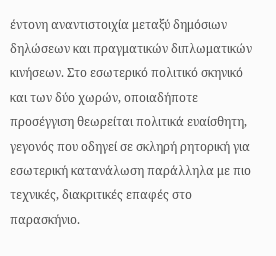έντονη αναντιστοιχία μεταξύ δημόσιων δηλώσεων και πραγματικών διπλωματικών κινήσεων. Στο εσωτερικό πολιτικό σκηνικό και των δύο χωρών, οποιαδήποτε προσέγγιση θεωρείται πολιτικά ευαίσθητη, γεγονός που οδηγεί σε σκληρή ρητορική για εσωτερική κατανάλωση παράλληλα με πιο τεχνικές, διακριτικές επαφές στο παρασκήνιο.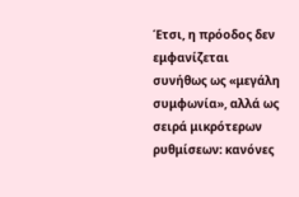Έτσι, η πρόοδος δεν εμφανίζεται συνήθως ως «μεγάλη συμφωνία», αλλά ως σειρά μικρότερων ρυθμίσεων: κανόνες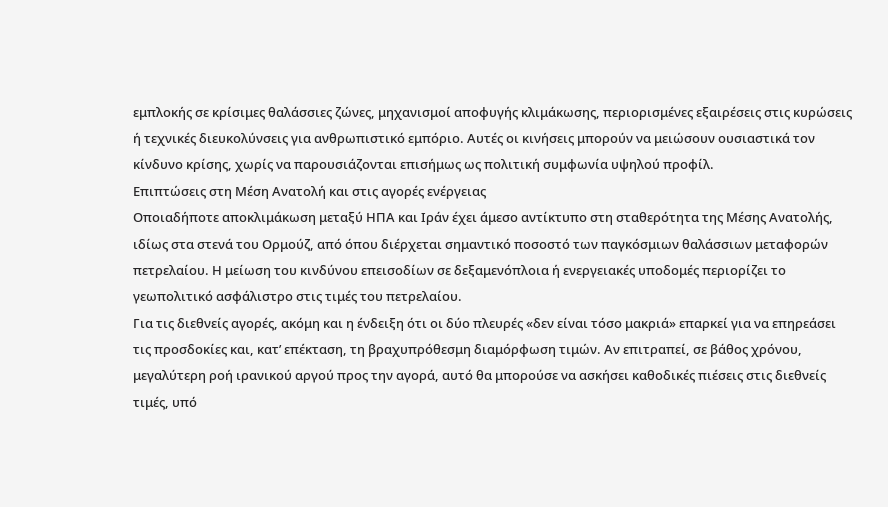εμπλοκής σε κρίσιμες θαλάσσιες ζώνες, μηχανισμοί αποφυγής κλιμάκωσης, περιορισμένες εξαιρέσεις στις κυρώσεις ή τεχνικές διευκολύνσεις για ανθρωπιστικό εμπόριο. Αυτές οι κινήσεις μπορούν να μειώσουν ουσιαστικά τον κίνδυνο κρίσης, χωρίς να παρουσιάζονται επισήμως ως πολιτική συμφωνία υψηλού προφίλ.
Επιπτώσεις στη Μέση Ανατολή και στις αγορές ενέργειας
Οποιαδήποτε αποκλιμάκωση μεταξύ ΗΠΑ και Ιράν έχει άμεσο αντίκτυπο στη σταθερότητα της Μέσης Ανατολής, ιδίως στα στενά του Ορμούζ, από όπου διέρχεται σημαντικό ποσοστό των παγκόσμιων θαλάσσιων μεταφορών πετρελαίου. Η μείωση του κινδύνου επεισοδίων σε δεξαμενόπλοια ή ενεργειακές υποδομές περιορίζει το γεωπολιτικό ασφάλιστρο στις τιμές του πετρελαίου.
Για τις διεθνείς αγορές, ακόμη και η ένδειξη ότι οι δύο πλευρές «δεν είναι τόσο μακριά» επαρκεί για να επηρεάσει τις προσδοκίες και, κατ’ επέκταση, τη βραχυπρόθεσμη διαμόρφωση τιμών. Αν επιτραπεί, σε βάθος χρόνου, μεγαλύτερη ροή ιρανικού αργού προς την αγορά, αυτό θα μπορούσε να ασκήσει καθοδικές πιέσεις στις διεθνείς τιμές, υπό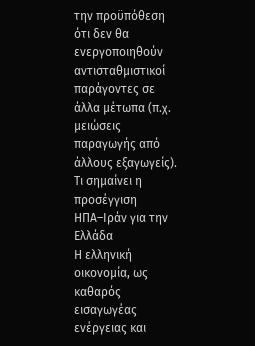την προϋπόθεση ότι δεν θα ενεργοποιηθούν αντισταθμιστικοί παράγοντες σε άλλα μέτωπα (π.χ. μειώσεις παραγωγής από άλλους εξαγωγείς).
Τι σημαίνει η προσέγγιση ΗΠΑ–Ιράν για την Ελλάδα
Η ελληνική οικονομία, ως καθαρός εισαγωγέας ενέργειας και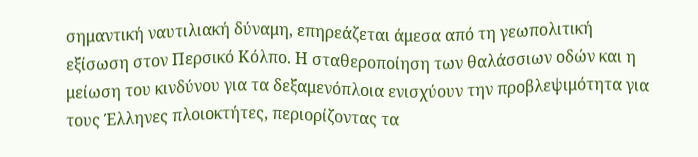σημαντική ναυτιλιακή δύναμη, επηρεάζεται άμεσα από τη γεωπολιτική εξίσωση στον Περσικό Κόλπο. Η σταθεροποίηση των θαλάσσιων οδών και η μείωση του κινδύνου για τα δεξαμενόπλοια ενισχύουν την προβλεψιμότητα για τους Έλληνες πλοιοκτήτες, περιορίζοντας τα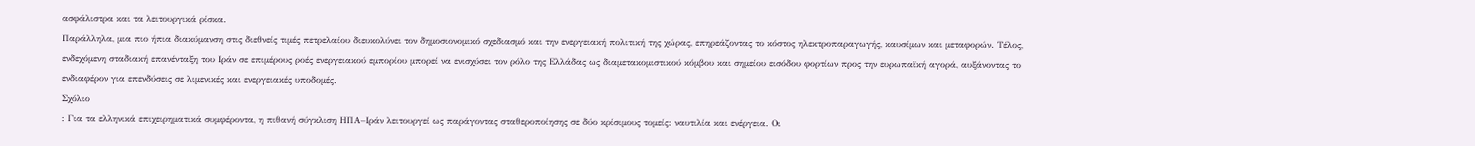ασφάλιστρα και τα λειτουργικά ρίσκα.
Παράλληλα, μια πιο ήπια διακύμανση στις διεθνείς τιμές πετρελαίου διευκολύνει τον δημοσιονομικό σχεδιασμό και την ενεργειακή πολιτική της χώρας, επηρεάζοντας το κόστος ηλεκτροπαραγωγής, καυσίμων και μεταφορών. Τέλος, ενδεχόμενη σταδιακή επανένταξη του Ιράν σε επιμέρους ροές ενεργειακού εμπορίου μπορεί να ενισχύσει τον ρόλο της Ελλάδας ως διαμετακομιστικού κόμβου και σημείου εισόδου φορτίων προς την ευρωπαϊκή αγορά, αυξάνοντας το ενδιαφέρον για επενδύσεις σε λιμενικές και ενεργειακές υποδομές.
Σχόλιο
: Για τα ελληνικά επιχειρηματικά συμφέροντα, η πιθανή σύγκλιση ΗΠΑ–Ιράν λειτουργεί ως παράγοντας σταθεροποίησης σε δύο κρίσιμους τομείς: ναυτιλία και ενέργεια. Οι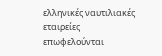ελληνικές ναυτιλιακές εταιρείες επωφελούνται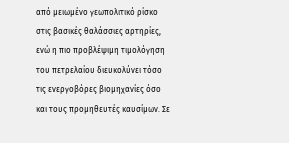από μειωμένο γεωπολιτικό ρίσκο στις βασικές θαλάσσιες αρτηρίες, ενώ η πιο προβλέψιμη τιμολόγηση του πετρελαίου διευκολύνει τόσο τις ενεργοβόρες βιομηχανίες όσο και τους προμηθευτές καυσίμων. Σε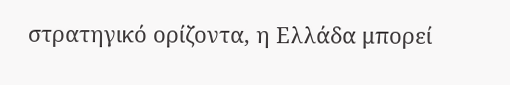στρατηγικό ορίζοντα, η Ελλάδα μπορεί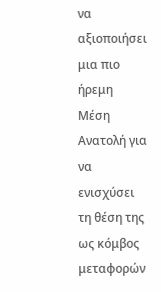να αξιοποιήσει μια πιο ήρεμη Μέση Ανατολή για να ενισχύσει τη θέση της ως κόμβος μεταφορών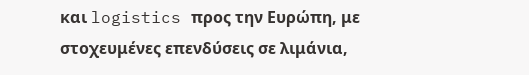και logistics προς την Ευρώπη, με στοχευμένες επενδύσεις σε λιμάνια,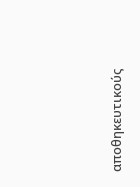αποθηκευτικούς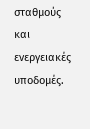σταθμούς και ενεργειακές υποδομές.